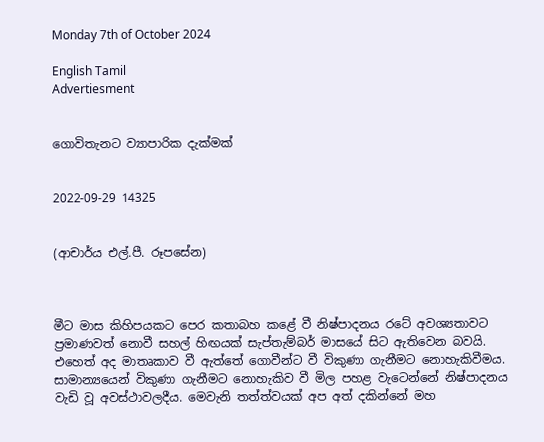Monday 7th of October 2024

English Tamil
Advertiesment


ගොවිතැනට ව්‍යාපාරික දැක්මක්


2022-09-29 14325


(ආචාර්ය එල්.පී. රූපසේන)



මීට මාස කිහිපයකට පෙර කතාබහ කළේ වී නිෂ්පාදනය රටේ අවශ්‍යතාවට ප්‍රමාණවත් නොවී සහල් හිඟයක් සැප්තැම්බර් මාසයේ සිට ඇතිවෙන බවයි. එහෙත් අද මාතෘකාව වී ඇත්තේ ගොවීන්ට වී විකුණා ගැනීමට නොහැකිවීමය. සාමාන්‍යයෙන් විකුණා ගැනීමට නොහැකිව වී මිල පහළ වැටෙන්නේ නිෂ්පාදනය වැඩි වූ අවස්ථාවලදීය. මෙවැනි තත්ත්වයක් අප අත් දකින්නේ මහ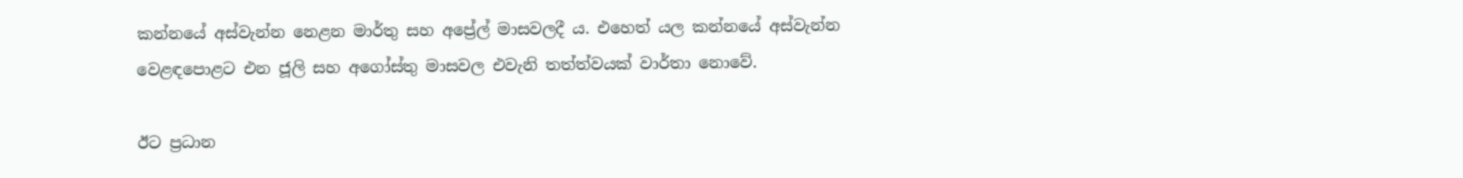කන්නයේ අස්වැන්න නෙළන මාර්තු සහ අප්‍රේල් මාසවලදී ය. එහෙත් යල කන්නයේ අස්වැන්න වෙළඳපොළට එන ජූලි සහ අගෝස්තු මාසවල එවැනි තත්ත්වයක් වාර්තා නොවේ.

ඊට ප්‍රධාන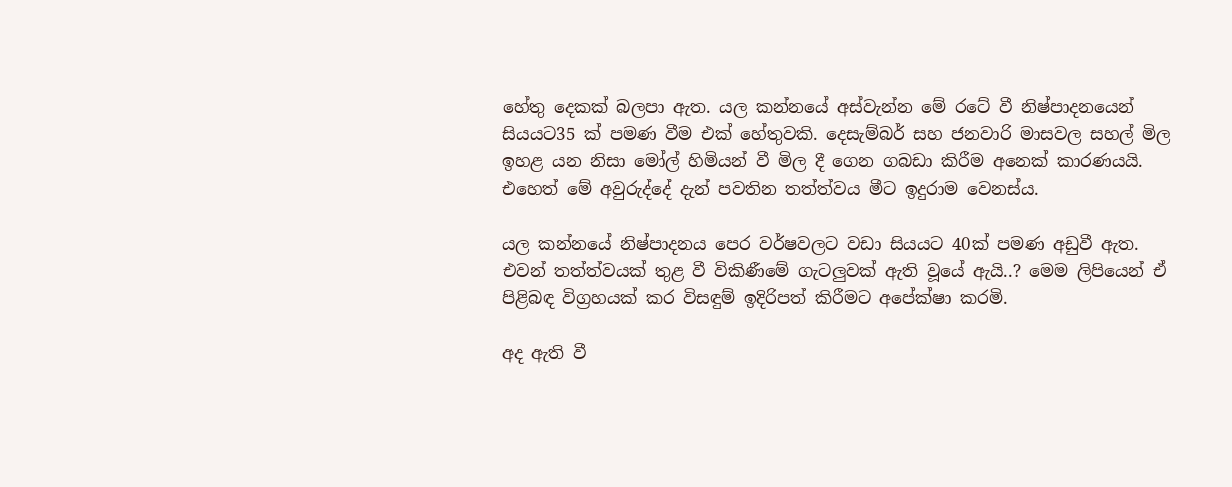හේතු දෙකක් බලපා ඇත. යල කන්නයේ අස්වැන්න මේ රටේ වී නිෂ්පාදනයෙන් සියයට35 ක් පමණ වීම එක් හේතුවකි. දෙසැම්බර් සහ ජනවාරි මාසවල සහල් මිල ඉහළ යන නිසා මෝල් හිමියන් වී මිල දී ගෙන ගබඩා කිරීම අනෙක් කාරණයයි. එහෙත් මේ අවුරුද්දේ දැන් පවතින තත්ත්වය මීට ඉදුරාම වෙනස්ය.

යල කන්නයේ නිෂ්පාදනය පෙර වර්ෂවලට වඩා සියයට 40ක් පමණ අඩුවී ඇත. එවන් තත්ත්වයක් තුළ වී විකිණීමේ ගැටලු‍වක් ඇති වූයේ ඇයි..? මෙම ලිපියෙන් ඒ පිළිබඳ විග්‍රහයක් කර විසඳුම් ඉදිරිපත් කිරීමට අපේක්ෂා කරමි.

අද ඇති වී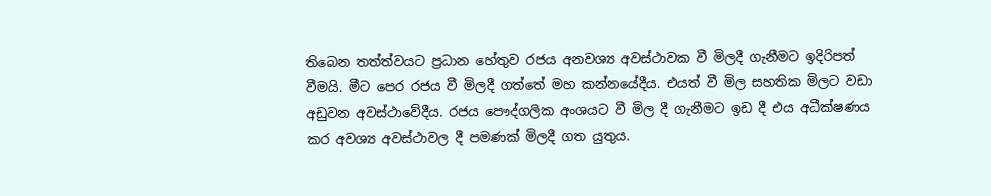තිබෙන තත්ත්වයට ප්‍රධාන හේතුව රජය අනවශ්‍ය අවස්ථාවක වී මිලදී ගැනීමට ඉදිරිපත් වීමයි. මීට පෙර රජය වී මිලදී ගත්තේ මහ කන්නයේදීය. එයත් වී මිල සහතික මිලට වඩා අඩුවන අවස්ථාවේදීය. රජය පෞද්ගලික අංශයට වී මිල දී ගැනීමට ඉඩ දී එය අධීක්ෂණය කර අවශ්‍ය අවස්ථාවල දී පමණක් මිලදී ගත යුතුය.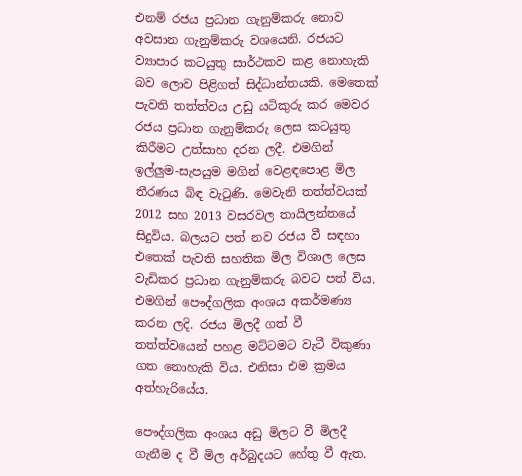එනම් රජය ප්‍රධාන ගැනුම්කරු නොව අවසාන ගැනුම්කරු වශයෙනි. රජයට ව්‍යාපාර කටයුතු සාර්ථකව කළ නොහැකි බව ලොව පිළිගත් සිද්ධාන්තයකි. මෙතෙක් පැවති තත්ත්වය උඩු යටිකුරු කර මෙවර රජය ප්‍රධාන ගැනුම්කරු ලෙස කටයුතු කිරීමට උත්සාහ දරන ලදී. එමගින් ඉල්ලු‍ම-සැපයුම මගින් වෙළඳපොළ මිල තීරණය බිඳ වැටුණි. මෙවැනි තත්ත්වයක් 2012 සහ 2013 වසරවල තායිලන්තයේ සිදුවිය. බලයට පත් නව රජය වී සඳහා එතෙක් පැවති සහතික මිල විශාල ලෙස වැඩිකර ප්‍රධාන ගැනුම්කරු බවට පත් විය. එමගින් පෞද්ගලික අංශය අකර්මණ්‍ය කරන ලදි. රජය මිලදී ගත් වී තත්ත්වයෙන් පහළ මට්ටමට වැටී විකුණා ගත නොහැකි විය. එනිසා එම ක්‍රමය අත්හැරියේය.

පෞද්ගලික අංශය අඩු මිලට වී මිලදී ගැනීම ද වී මිල අර්බුදයට හේතු වී ඇත.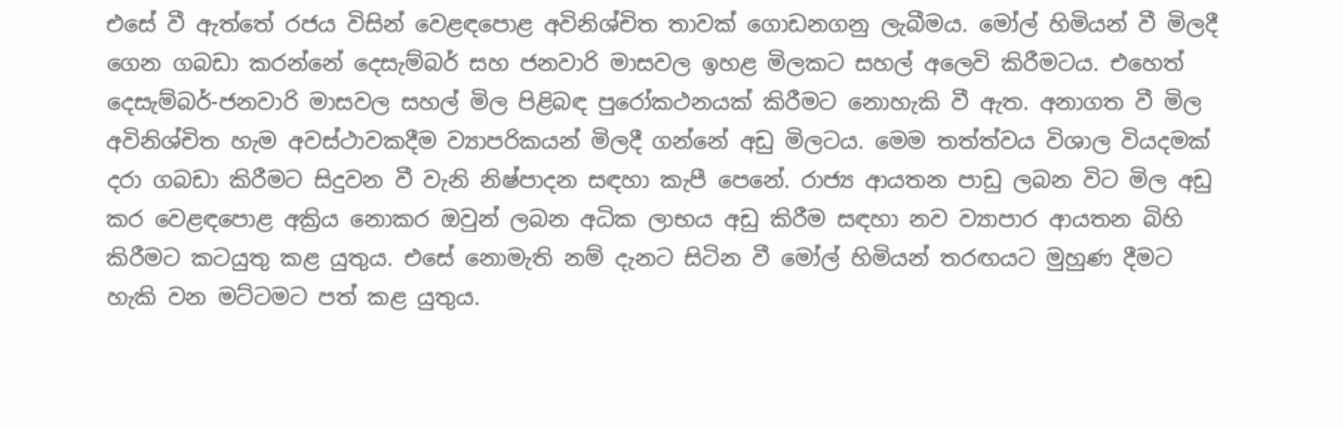එසේ වී ඇත්තේ රජය විසින් වෙළඳපොළ අවිනිශ්චිත තාවක් ගොඩනගනු ලැබීමය. මෝල් හිමියන් වී මිලදී ගෙන ගබඩා කරන්නේ දෙසැම්බර් සහ ජනවාරි මාසවල ඉහළ මිලකට සහල් අලෙවි කිරීමටය. එහෙත් දෙසැම්බර්-ජනවාරි මාසවල සහල් මිල පිළිබඳ පුරෝකථනයක් කිරීමට නොහැකි වී ඇත. අනාගත වී මිල අවිනිශ්චිත හැම අවස්ථාවකදීම ව්‍යාපරිකයන් මිලදී ගන්නේ අඩු මිලටය. මෙම තත්ත්වය විශාල වියදමක් දරා ගබඩා කිරීමට සිදුවන වී වැනි නිෂ්පාදන සඳහා කැපී පෙනේ. රාජ්‍ය ආයතන පාඩු ලබන විට මිල අඩු කර වෙළඳපොළ අක්‍රිය නොකර ඔවුන් ලබන අධික ලාභය අඩු කිරීම සඳහා නව ව්‍යාපාර ආයතන බිහි කිරීමට කටයුතු කළ යුතුය. එසේ නොමැති නම් දැනට සිටින වී මෝල් හිමියන් තරඟයට මුහුණ දීමට හැකි වන මට්ටමට පත් කළ යුතුය.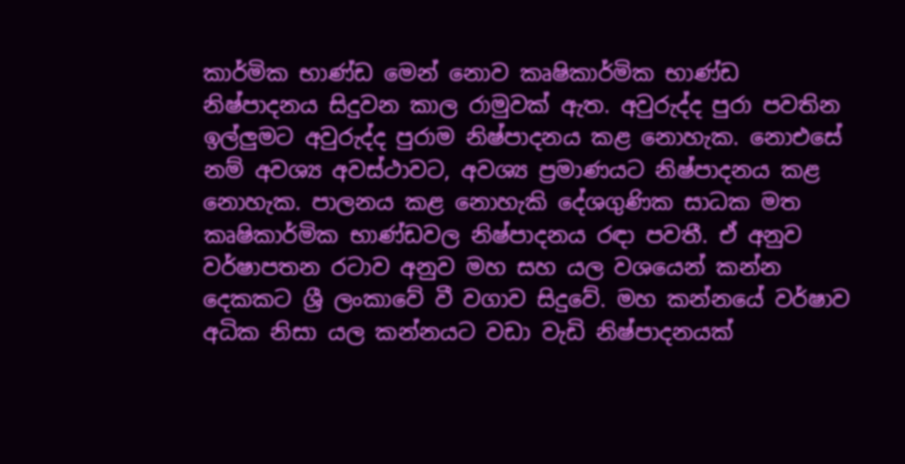කාර්මික භාණ්ඩ මෙන් නොව කෘෂිකාර්මික භාණ්ඩ නිෂ්පාදනය සිදුවන කාල රාමුවක් ඇත. අවුරුද්ද පුරා පවතින ඉල්ලු‍මට අවුරුද්ද පුරාම නිෂ්පාදනය කළ නොහැක. නොඑසේ නම් අවශ්‍ය අවස්ථාවට, අවශ්‍ය ප්‍රමාණයට නිෂ්පාදනය කළ නොහැක. පාලනය කළ නොහැකි දේශගුණික සාධක මත කෘෂිකාර්මික භාණ්ඩවල නිෂ්පාදනය රඳා පවතී. ඒ අනුව වර්ෂාපතන රටාව අනුව මහ සහ යල වශයෙන් කන්න දෙකකට ශ්‍රී ලංකාවේ වී වගාව සිදුවේ. මහ කන්නයේ වර්ෂාව අධික නිසා යල කන්නයට වඩා වැඩි නිෂ්පාදනයක්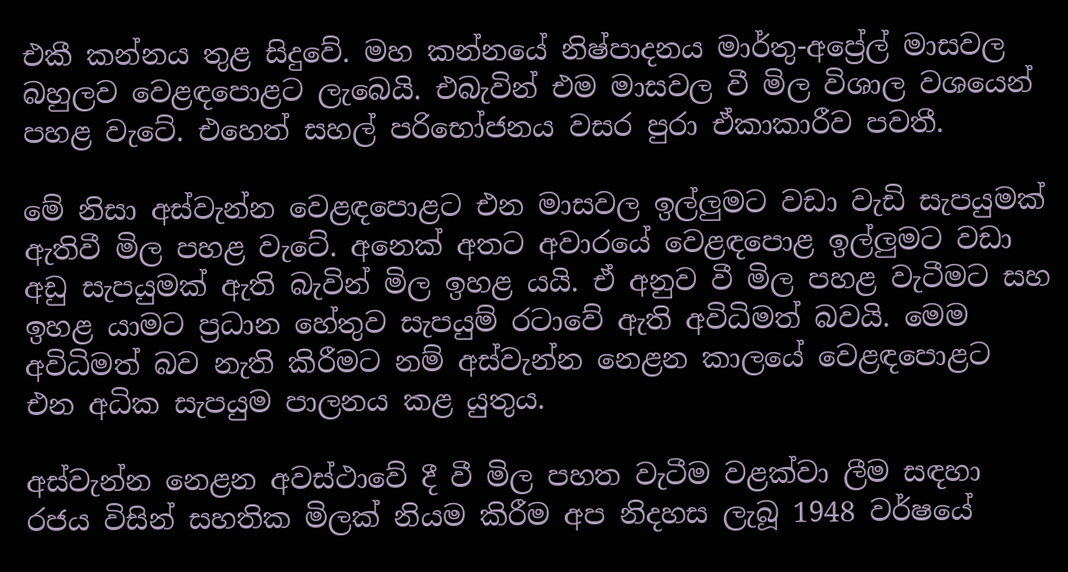එකී කන්නය තුළ සිදුවේ. මහ කන්නයේ නිෂ්පාදනය මාර්තු-අප්‍රේල් මාසවල බහුලව වෙළඳපොළට ලැබෙයි. එබැවින් එම මාසවල වී මිල විශාල වශයෙන් පහළ වැටේ. එහෙත් සහල් පරිභෝජනය වසර පුරා ඒකාකාරීව පවතී.

මේ නිසා අස්වැන්න වෙළඳපොළට එන මාසවල ඉල්ලු‍මට වඩා වැඩි සැපයුමක් ඇතිවී මිල පහළ වැටේ. අනෙක් අතට අවාරයේ වෙළඳපොළ ඉල්ලු‍මට වඩා අඩු සැපයුමක් ඇති බැවින් මිල ඉහළ යයි. ඒ අනුව වී මිල පහළ වැටීමට සහ ඉහළ යාමට ප්‍රධාන හේතුව සැපයුම් රටාවේ ඇති අවිධිමත් බවයි. මෙම අවිධිමත් බව නැති කිරීමට නම් අස්වැන්න නෙළන කාලයේ වෙළඳපොළට එන අධික සැපයුම පාලනය කළ යුතුය.

අස්වැන්න නෙළන අවස්ථාවේ දී වී මිල පහත වැටීම වළක්වා ලීම සඳහා රජය විසින් සහතික මිලක් නියම කිරීම අප නිදහස ලැබූ 1948 වර්ෂයේ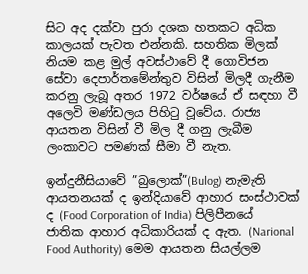සිට අද දක්වා පුරා දශක හතකට අධික කාලයක් පැවත එන්නකි. සහතික මිලක් නියම කළ මුල් අවස්ථාවේ දී ගොවිජන සේවා දෙපාර්තමේන්තුව විසින් මිලදී ගැනීම කරනු ලැබූ අතර 1972 වර්ෂයේ ඒ සඳහා වී අලෙවි මණ්ඩලය පිහිටු වූවේය. රාජ්‍ය ආයතන විසින් වී මිල දී ගනු ලැබීම  ලංකාවට පමණක් සීමා වී නැත.

ඉන්දුනීසියාවේ ”බුලොක්”(Bulog) නැමැති ආයතනයක් ද ඉන්දියාවේ ආහාර සංස්ථාවක් ද (Food Corporation of India) පිලිපීනයේ ජාතික ආහාර අධිකාරියක් ද ඇත. (Narional Food Authority) මෙම ආයතන සියල්ලම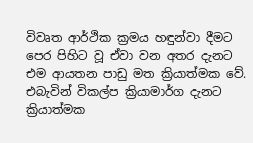විවෘත ආර්ථික ක්‍රමය හඳුන්වා දීමට පෙර පිහිට වූ ඒවා වන අතර දැනට එම ආයතන පාඩු මත ක්‍රියාත්මක වේ. එබැවින් විකල්ප ක්‍රියාමාර්ග දැනට ක්‍රියාත්මක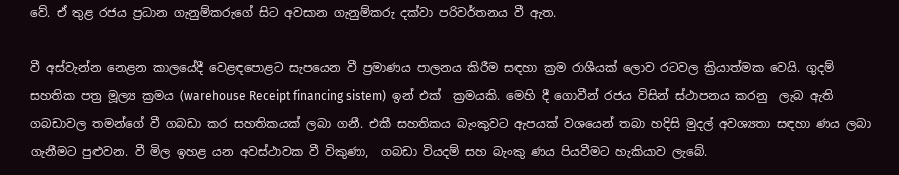වේ. ඒ තුළ රජය ප්‍රධාන ගැනුම්කරුගේ සිට අවසාන ගැනුම්කරු දක්වා පරිවර්තනය වී ඇත.

වී අස්වැන්න නෙළන කාලයේදී වෙළඳපොළට සැපයෙන වී ප්‍රමාණය පාලනය කිරීම සඳහා ක්‍රම රාශීයක් ලොව රටවල ක්‍රියාත්මක වෙයි. ගුදම් සහතික පත්‍ර මූල්‍ය ක්‍රමය (warehouse Receipt financing sistem)  ඉන් එක්  ක්‍රමයකි. මෙහි දී ගොවීන් රජය විසින් ස්ථාපනය කරනු  ලැබ ඇති ගබඩාවල තමන්ගේ වී ගබඩා කර සහතිකයක් ලබා ගනී. එකී සහතිකය බැංකුවට ඇපයක් වශයෙන් තබා හදිසි මුදල් අවශ්‍යතා සඳහා ණය ලබා ගැනීමට පුළුවන. වී මිල ඉහළ යන අවස්ථාවක වී විකුණා,  ගබඩා වියදම් සහ බැංකු ණය පියවීමට හැකියාව ලැබේ.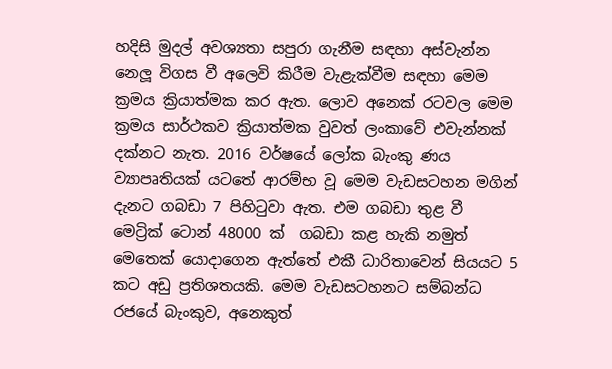හදිසි මුදල් අවශ්‍යතා සපුරා ගැනීම සඳහා අස්වැන්න නෙලූ විගස වී අලෙවි කිරීම වැළැක්වීම සඳහා මෙම ක්‍රමය ක්‍රියාත්මක කර ඇත. ලොව අනෙක් රටවල මෙම ක්‍රමය සාර්ථකව ක්‍රියාත්මක වුවත් ලංකාවේ එවැන්නක් දක්නට නැත. 2016 වර්ෂයේ ලෝක බැංකු ණය ව්‍යාපෘතියක් යටතේ ආරම්භ වූ මෙම වැඩසටහන මගින් දැනට ගබඩා 7 පිහිටුවා ඇත. එම ගබඩා තුළ වී මෙට්‍රික් ටොන් 48000 ක්  ගබඩා කළ හැකි නමුත් මෙතෙක් යොදාගෙන ඇත්තේ එකී ධාරිතාවෙන් සියයට 5 කට අඩු ප්‍රතිශතයකි. මෙම වැඩසටහනට සම්බන්ධ රජයේ බැංකුව, අනෙකුත්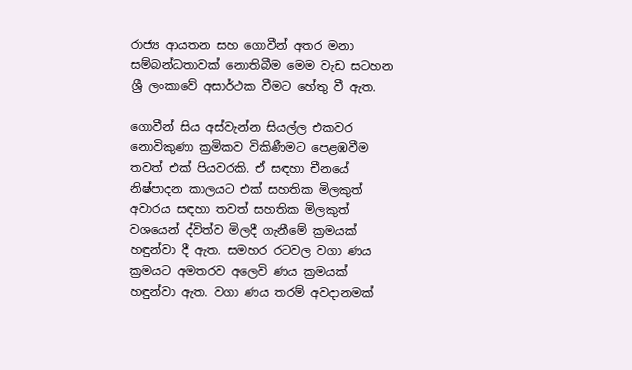රාජ්‍ය ආයතන සහ ගොවීන් අතර මනා සම්බන්ධතාවක් නොතිබීම මෙම වැඩ සටහන ශ්‍රී ලංකාවේ අසාර්ථක වීමට හේතු වී ඇත.

ගොවීන් සිය අස්වැන්න සියල්ල එකවර නොවිකුණා ක්‍රමිකව විකිණීමට පෙළඹවීම තවත් එක් පියවරකි. ඒ සඳහා චීනයේ නිෂ්පාදන කාලයට එක් සහතික මිලකුත් අවාරය සඳහා තවත් සහතික මිලකුත් වශයෙන් ද්විත්ව මිලදී ගැනීමේ ක්‍රමයක් හඳුන්වා දී ඇත. සමහර රටවල වගා ණය ක්‍රමයට අමතරව අලෙවි ණය ක්‍රමයක් හඳුන්වා ඇත. වගා ණය තරම් අවදානමක්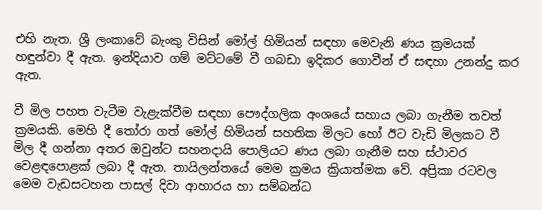එහි නැත. ශ්‍රී ලංකාවේ බැංකු විසින් මෝල් හිමියන් සඳහා මෙවැනි ණය ක්‍රමයක් හඳුන්වා දී ඇත. ඉන්දියාව ගම් මට්ටමේ වී ගබඩා ඉදිකර ගොවීන් ඒ සඳහා උනන්දු කර ඇත.

වී මිල පහත වැටීම වැළැක්වීම සඳහා පෞද්ගලික අංශයේ සහාය ලබා ගැනීම තවත් ක්‍රමයකි. මෙහි දී තෝරා ගත් මෝල් හිමියන් සහතික මිලට හෝ ඊට වැඩි මිලකට වී මිල දී ගන්නා අතර ඔවුන්ට සහනදායි පොලියට ණය ලබා ගැනීම සහ ස්ථාවර වෙළඳපොළක් ලබා දී ඇත. තායිලන්තයේ මෙම ක්‍රමය ක්‍රියාත්මක වේ. අප්‍රිකා රටවල මෙම වැඩසටහන පාසල් දිවා ආහාරය හා සම්බන්ධ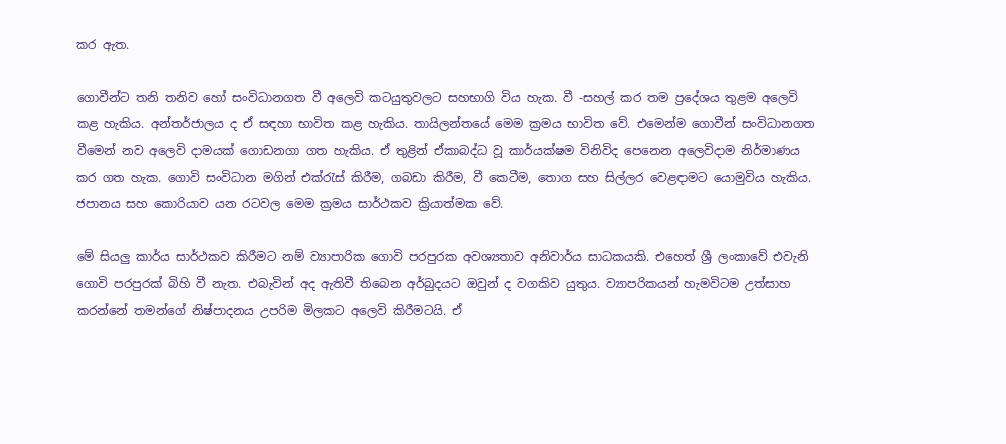කර ඇත.

ගොවීන්ට තනි තනිව හෝ සංවිධානගත වී අලෙවි කටයුතුවලට සහභාගි විය හැක. වී -සහල් කර තම ප්‍රදේශය තුළම අලෙවි කළ හැකිය. අන්තර්ජාලය ද ඒ සඳහා භාවිත කළ හැකිය. තායිලන්තයේ මෙම ක්‍රමය භාවිත වේ. එමෙන්ම ගොවීන් සංවිධානගත වීමෙන් නව අලෙවි දාමයක් ගොඩනගා ගත හැකිය. ඒ තුළින් ඒකාබද්ධ වූ කාර්යක්ෂම විනිවිද පෙනෙන අලෙවිදාම නිර්මාණය කර ගත හැක. ගොවි සංවිධාන මගින් එක්රැස් කිරීම, ගබඩා කිරීම, වී කෙටීම, තොග සහ සිල්ලර වෙළඳාමට යොමුවිය හැකිය. ජපානය සහ කොරියාව යන රටවල මෙම ක්‍රමය සාර්ථකව ක්‍රියාත්මක වේ.

මේ සියලු කාර්ය සාර්ථකව කිරීමට නම් ව්‍යාපාරික ගොවි පරපුරක අවශ්‍යතාව අනිවාර්ය සාධකයකි. එහෙත් ශ්‍රී ලංකාවේ එවැනි ගොවි පරපුරක් බිහි වී නැත. එබැවින් අද ඇතිවී තිබෙන අර්බුදයට ඔවුන් ද වගකිව යුතුය. ව්‍යාපරිකයන් හැමවිටම උත්සාහ කරන්නේ තමන්ගේ නිෂ්පාදනය උපරිම මිලකට අලෙවි කිරීමටයි. ඒ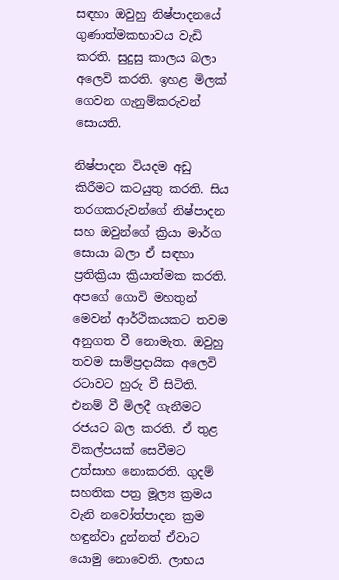සඳහා ඔවුහු නිෂ්පාදනයේ ගුණාත්මකභාවය වැඩි කරති. සුදුසු කාලය බලා අලෙවි කරති. ඉහළ මිලක් ගෙවන ගැනුම්කරුවන් සොයති.

නිෂ්පාදන වියදම අඩු කිරීමට කටයුතු කරති. සිය තරගකරුවන්ගේ නිෂ්පාදන සහ ඔවුන්ගේ ක්‍රියා මාර්ග සොයා බලා ඒ සඳහා ප්‍රතික්‍රියා ක්‍රියාත්මක කරති. අපගේ ගොවි මහතුන් මෙවන් ආර්ථිකයකට තවම අනුගත වී නොමැත. ඔවුහු තවම සාම්ප්‍රදායික අලෙවි රටාවට හුරු වී සිටිති. එනම් වී මිලදී ගැනීමට රජයට බල කරති. ඒ තුළ විකල්පයක් සෙවීමට උත්සාහ නොකරති. ගුදම් සහතික පත්‍ර මූල්‍ය ක්‍රමය වැනි නවෝත්පාදන ක්‍රම හඳුන්වා දුන්නත් ඒවාට යොමු නොවෙති. ලාභය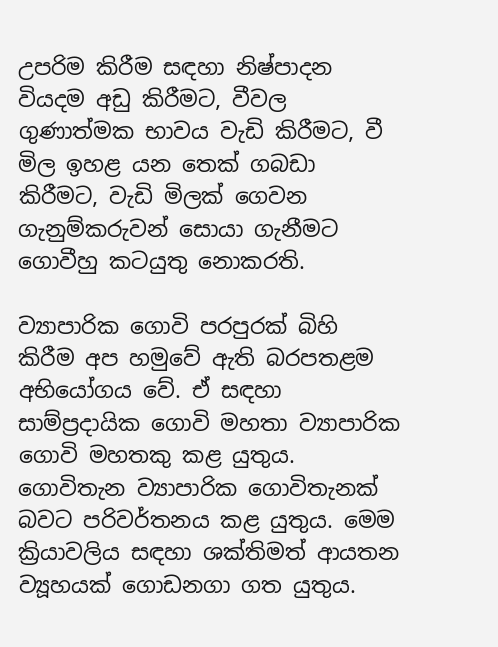උපරිම කිරීම සඳහා නිෂ්පාදන වියදම අඩු කිරීමට, වීවල ගුණාත්මක භාවය වැඩි කිරීමට, වී මිල ඉහළ යන තෙක් ගබඩා කිරීමට, වැඩි මිලක් ගෙවන ගැනුම්කරුවන් සොයා ගැනීමට ගොවීහු කටයුතු නොකරති.

ව්‍යාපාරික ගොවි පරපුරක් බිහි කිරීම අප හමුවේ ඇති බරපතළම අභියෝගය වේ. ඒ සඳහා සාම්ප්‍රදායික ගොවි මහතා ව්‍යාපාරික ගොවි මහතකු කළ යුතුය. ගොවිතැන ව්‍යාපාරික ගොවිතැනක් බවට පරිවර්තනය කළ යුතුය. මෙම ක්‍රියාවලිය සඳහා ශක්තිමත් ආයතන ව්‍යූහයක් ගොඩනගා ගත යුතුය.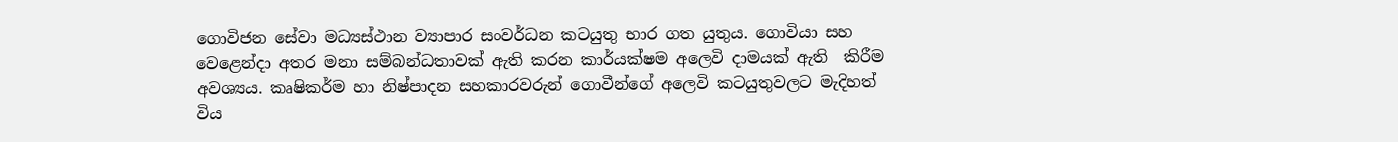ගොවිජන සේවා මධ්‍යස්ථාන ව්‍යාපාර සංවර්ධන කටයුතු භාර ගත යුතුය. ගොවියා සහ වෙළෙන්දා අතර මනා සම්බන්ධතාවක් ඇති කරන කාර්යක්ෂම අලෙවි දාමයක් ඇති  කිරීම අවශ්‍යය. කෘෂිකර්ම හා නිෂ්පාදන සහකාරවරුන් ගොවීන්ගේ අලෙවි කටයුතුවලට මැදිහත් විය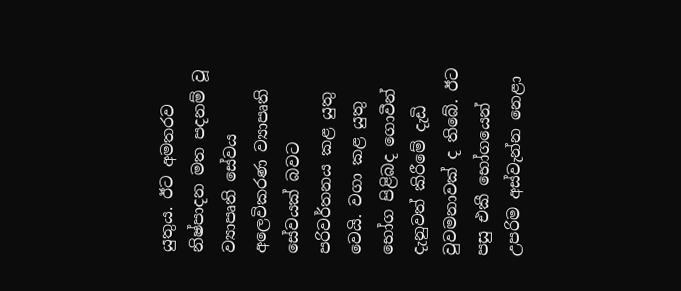යුතුය. ඊට අමතරව නිෂ්පාදන මත පදනම් වූ ව්‍යාපෘති සේවය අලෙවිකරණ ව්‍යාපෘති සේවයක් බවට පරිවර්තනය කළ යුතු වෙයි. වගා කළ යුතු භෝග පිළිබද ගොවීන් දැනුවත් කිරීමේ දැඩි වුවමනාවක් ද තිබේ. ඊට පසු එකී භෝගයෙන් උපරිම අස්වැන්න නෙළා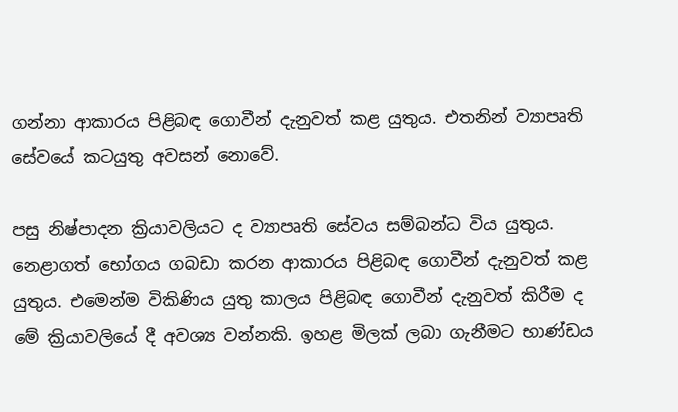ගන්නා ආකාරය පිළිබඳ ගොවීන් දැනුවත් කළ යුතුය. එතනින් ව්‍යාපෘති සේවයේ කටයුතු අවසන් නොවේ.

පසු නිෂ්පාදන ක්‍රියාවලියට ද ව්‍යාපෘති සේවය සම්බන්ධ විය යුතුය. නෙළාගත් භෝගය ගබඩා කරන ආකාරය පිළිබඳ ගොවීන් දැනුවත් කළ යුතුය. එමෙන්ම විකිණිය යුතු කාලය පිළිබඳ ගොවීන් දැනුවත් කිරීම ද මේ ක්‍රියාවලියේ දී අවශ්‍ය වන්නකි. ඉහළ මිලක් ලබා ගැනීමට භාණ්ඩය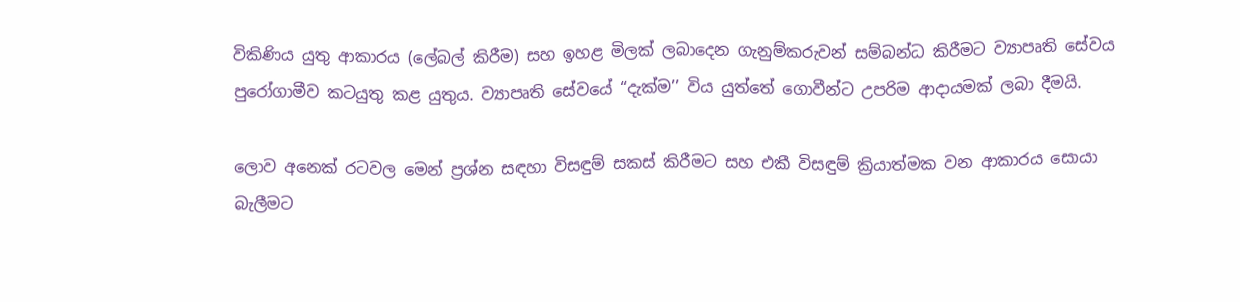විකිණිය යුතු ආකාරය (ලේබල් කිරීම) සහ ඉහළ මිලක් ලබාදෙන ගැනුම්කරුවන් සම්බන්ධ කිරීමට ව්‍යාපෘති සේවය පුරෝගාමීව කටයුතු කළ යුතුය. ව්‍යාපෘති සේවයේ “දැක්ම’’ විය යුත්තේ ගොවීන්ට උපරිම ආදායමක් ලබා දීමයි.

ලොව අනෙක් රටවල මෙන් ප්‍රශ්න සඳහා විසඳුම් සකස් කිරීමට සහ එකී විසඳුම් ක්‍රියාත්මක වන ආකාරය සොයා බැලීමට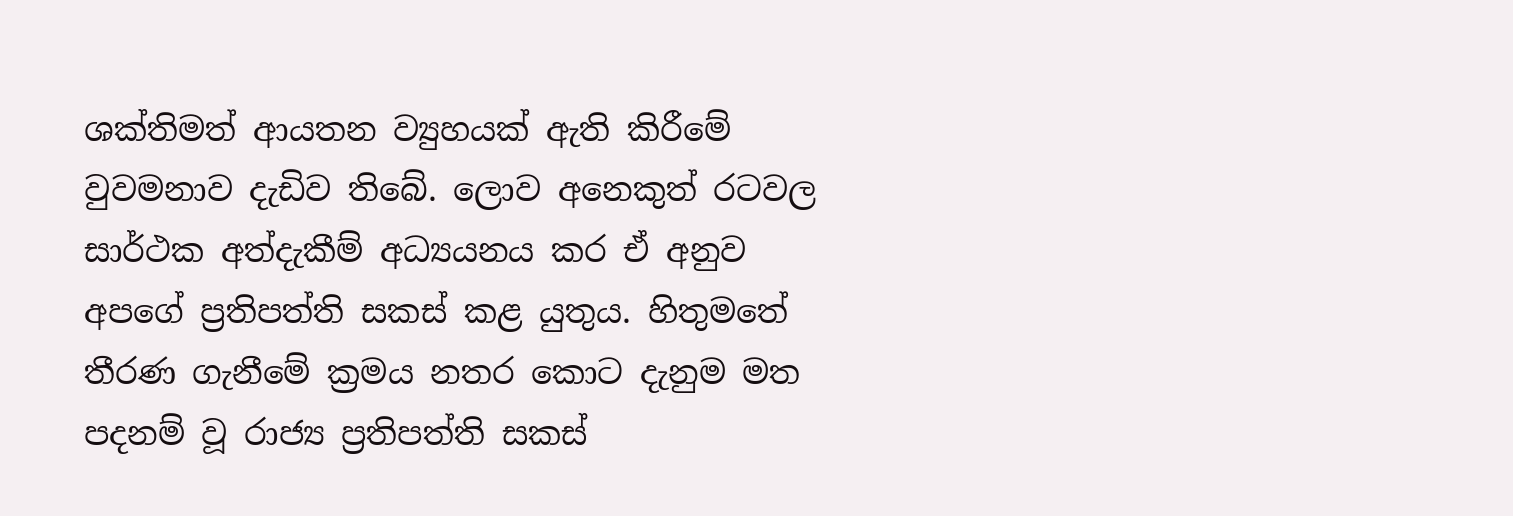ශක්තිමත් ආයතන ව්‍යුහයක් ඇති කිරීමේ වුවමනාව දැඩිව තිබේ. ලොව අනෙකුත් රටවල සාර්ථක අත්දැකීම් අධ්‍යයනය කර ඒ අනුව අපගේ ප්‍රතිපත්ති සකස් කළ යුතුය. හිතුමතේ තීරණ ගැනීමේ ක්‍රමය නතර කොට දැනුම මත පදනම් වූ රාජ්‍ය ප්‍රතිපත්ති සකස්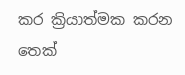කර ක්‍රියාත්මක කරන තෙක්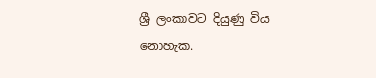ශ්‍රී ලංකාවට දියුණු විය නොහැක.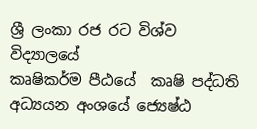ශ්‍රී ලංකා රජ රට විශ්ව විද්‍යාලයේ
කෘෂිකර්ම පීඨයේ  කෘෂි පද්ධති අධ්‍යයන අංශයේ ජ්‍යෙෂ්ඨ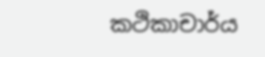කථිකාචාර්ය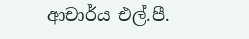ආචාර්ය එල්.පී.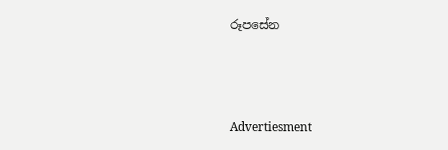රූපසේන



Advertiesment